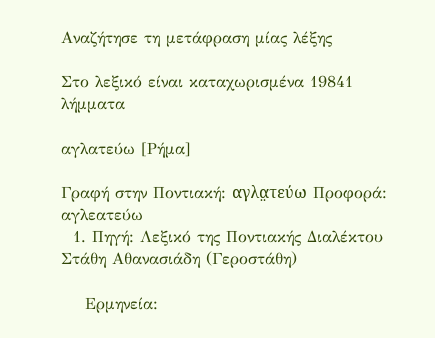Αναζήτησε τη μετάφραση μίας λέξης

Στο λεξικό είναι καταχωρισμένα 19841 λήμματα

αγλατεύω [Ρήμα]

Γραφή στην Ποντιακή: αγλα̤τεύω Προφορά: αγλεατεύω
  1. Πηγή: Λεξικό της Ποντιακής Διαλέκτου Στάθη Αθανασιάδη (Γεροστάθη)

    Ερμηνεία: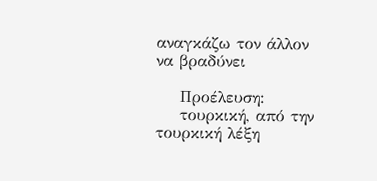αναγκάζω τον άλλον να βραδύνει

    Προέλευση:
    τουρκική, από την τουρκική λέξη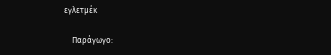εγλετμέκ

    Παράγωγο: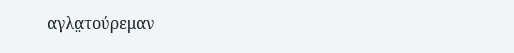αγλα̤τούρεμαν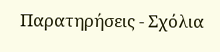Παρατηρήσεις - Σχόλια